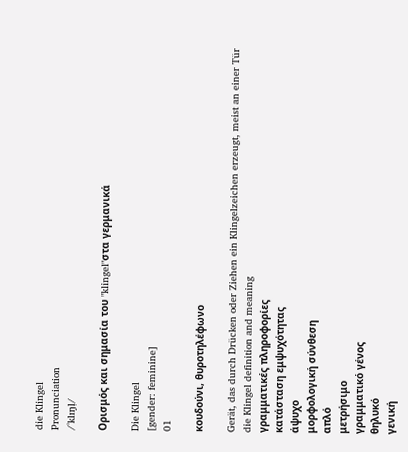die Klingel
Pronunciation
/ˈklɪŋl̩/

Ορισμός και σημασία του "klingel"στα γερμανικά

Die Klingel
[gender: feminine]
01

κουδούνι, θυροτηλέφωνο

Gerät, das durch Drücken oder Ziehen ein Klingelzeichen erzeugt, meist an einer Tür
die Klingel definition and meaning
γραμματικές πληροφορίες
κατάσταση εμψυχότητας
άψυχο
μορφολογική σύνθεση
απλό
μετρήσιμο
γραμματικό γένος
θηλυκό
γενική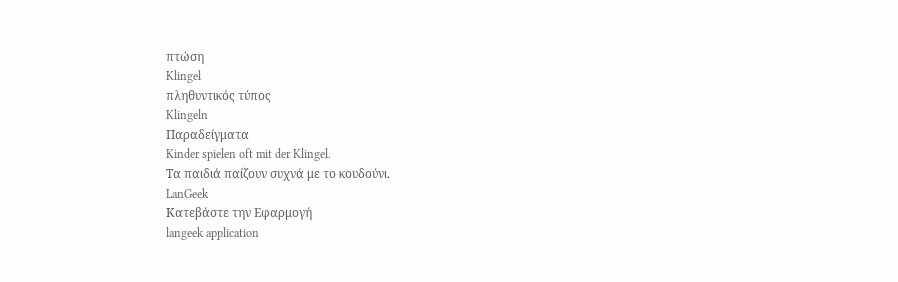πτώση
Klingel
πληθυντικός τύπος
Klingeln
Παραδείγματα
Kinder spielen oft mit der Klingel.
Τα παιδιά παίζουν συχνά με το κουδούνι.
LanGeek
Κατεβάστε την Εφαρμογή
langeek application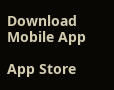Download Mobile App

App Store